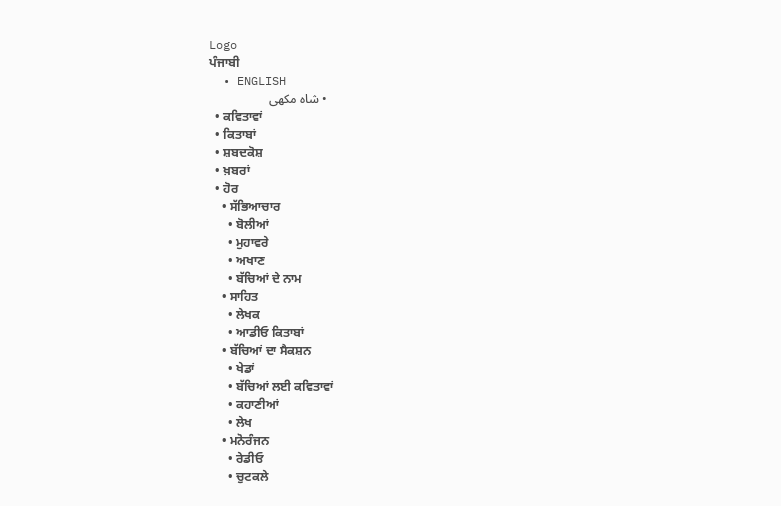Logo
ਪੰਜਾਬੀ
  • ENGLISH
  • شاہ مکھی
  • ਕਵਿਤਾਵਾਂ
  • ਕਿਤਾਬਾਂ
  • ਸ਼ਬਦਕੋਸ਼
  • ਖ਼ਬਰਾਂ
  • ਹੋਰ
    • ਸੱਭਿਆਚਾਰ
      • ਬੋਲੀਆਂ
      • ਮੁਹਾਵਰੇ
      • ਅਖਾਣ
      • ਬੱਚਿਆਂ ਦੇ ਨਾਮ
    • ਸਾਹਿਤ
      • ਲੇਖਕ
      • ਆਡੀਓ ਕਿਤਾਬਾਂ
    • ਬੱਚਿਆਂ ਦਾ ਸੈਕਸ਼ਨ
      • ਖੇਡਾਂ
      • ਬੱਚਿਆਂ ਲਈ ਕਵਿਤਾਵਾਂ
      • ਕਹਾਣੀਆਂ
      • ਲੇਖ
    • ਮਨੋਰੰਜਨ
      • ਰੇਡੀਓ
      • ਚੁਟਕਲੇ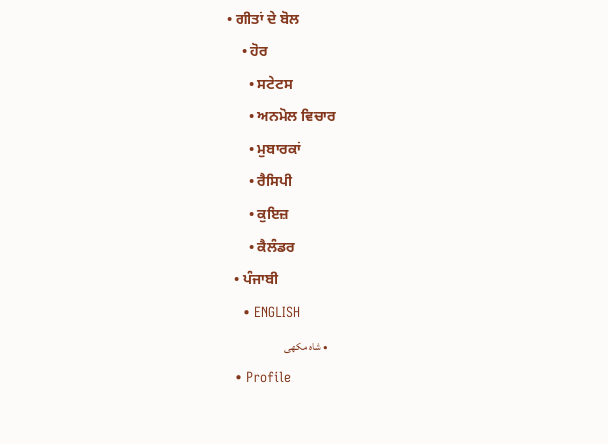• ਗੀਤਾਂ ਦੇ ਬੋਲ
    • ਹੋਰ
      • ਸਟੇਟਸ
      • ਅਨਮੋਲ ਵਿਚਾਰ
      • ਮੁਬਾਰਕਾਂ
      • ਰੈਸਿਪੀ
      • ਕੁਇਜ਼
      • ਕੈਲੰਡਰ
  • ਪੰਜਾਬੀ
    • ENGLISH
    • شاہ مکھی
  • Profile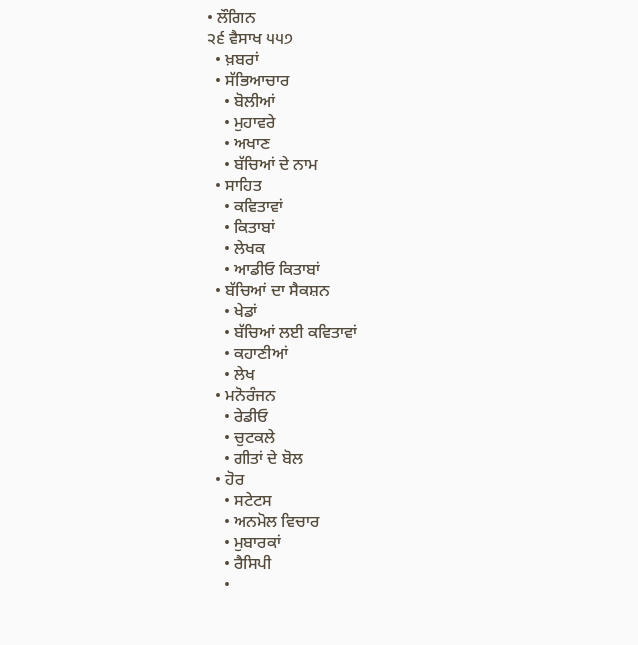• ਲੌਗਿਨ
੨੬ ਵੈਸਾਖ ੫੫੭
  • ਖ਼ਬਰਾਂ
  • ਸੱਭਿਆਚਾਰ
    • ਬੋਲੀਆਂ
    • ਮੁਹਾਵਰੇ
    • ਅਖਾਣ
    • ਬੱਚਿਆਂ ਦੇ ਨਾਮ
  • ਸਾਹਿਤ
    • ਕਵਿਤਾਵਾਂ
    • ਕਿਤਾਬਾਂ
    • ਲੇਖਕ
    • ਆਡੀਓ ਕਿਤਾਬਾਂ
  • ਬੱਚਿਆਂ ਦਾ ਸੈਕਸ਼ਨ
    • ਖੇਡਾਂ
    • ਬੱਚਿਆਂ ਲਈ ਕਵਿਤਾਵਾਂ
    • ਕਹਾਣੀਆਂ
    • ਲੇਖ
  • ਮਨੋਰੰਜਨ
    • ਰੇਡੀਓ
    • ਚੁਟਕਲੇ
    • ਗੀਤਾਂ ਦੇ ਬੋਲ
  • ਹੋਰ
    • ਸਟੇਟਸ
    • ਅਨਮੋਲ ਵਿਚਾਰ
    • ਮੁਬਾਰਕਾਂ
    • ਰੈਸਿਪੀ
    •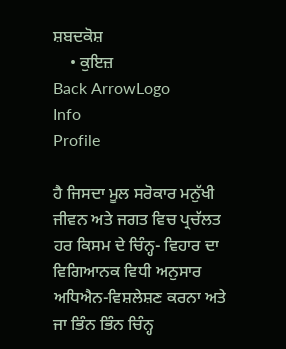ਸ਼ਬਦਕੋਸ਼
    • ਕੁਇਜ਼
Back ArrowLogo
Info
Profile

ਹੈ ਜਿਸਦਾ ਮੂਲ ਸਰੋਕਾਰ ਮਨੁੱਖੀ ਜੀਵਨ ਅਤੇ ਜਗਤ ਵਿਚ ਪ੍ਰਚੱਲਤ ਹਰ ਕਿਸਮ ਦੇ ਚਿੰਨ੍ਹ- ਵਿਹਾਰ ਦਾ ਵਿਗਿਆਨਕ ਵਿਧੀ ਅਨੁਸਾਰ ਅਧਿਐਨ-ਵਿਸ਼ਲੇਸ਼ਣ ਕਰਨਾ ਅਤੇ ਜਾ ਭਿੰਨ ਭਿੰਨ ਚਿੰਨ੍ਹ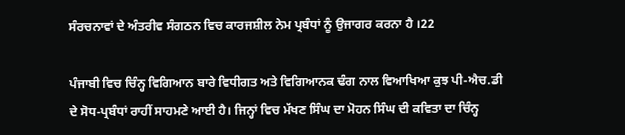ਸੰਰਚਨਾਵਾਂ ਦੇ ਅੰਤਰੀਵ ਸੰਗਠਨ ਵਿਚ ਕਾਰਜਸ਼ੀਲ ਨੇਮ ਪ੍ਰਬੰਧਾਂ ਨੂੰ ਉਜਾਗਰ ਕਰਨਾ ਹੈ ।22

ਪੰਜਾਬੀ ਵਿਚ ਚਿੰਨ੍ਹ ਵਿਗਿਆਨ ਬਾਰੇ ਵਿਧੀਗਤ ਅਤੇ ਵਿਗਿਆਨਕ ਢੰਗ ਨਾਲ ਵਿਆਖਿਆ ਕੁਝ ਪੀ-ਐਚ.ਡੀ ਦੇ ਸੋਧ-ਪ੍ਰਬੰਧਾਂ ਰਾਹੀਂ ਸਾਹਮਣੇ ਆਈ ਹੈ। ਜਿਨ੍ਹਾਂ ਵਿਚ ਮੱਖਣ ਸਿੰਘ ਦਾ ਮੋਹਨ ਸਿੰਘ ਦੀ ਕਵਿਤਾ ਦਾ ਚਿੰਨ੍ਹ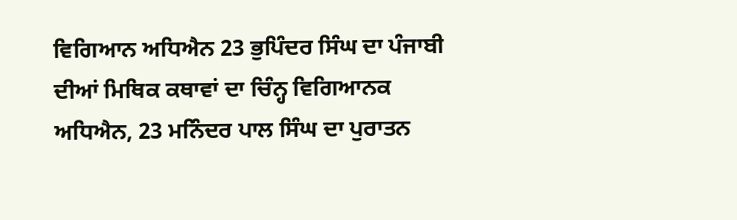ਵਿਗਿਆਨ ਅਧਿਐਨ 23 ਭੁਪਿੰਦਰ ਸਿੰਘ ਦਾ ਪੰਜਾਬੀ ਦੀਆਂ ਮਿਥਿਕ ਕਥਾਵਾਂ ਦਾ ਚਿੰਨ੍ਹ ਵਿਗਿਆਨਕ ਅਧਿਐਨ, 23 ਮਨਿੰਦਰ ਪਾਲ ਸਿੰਘ ਦਾ ਪੁਰਾਤਨ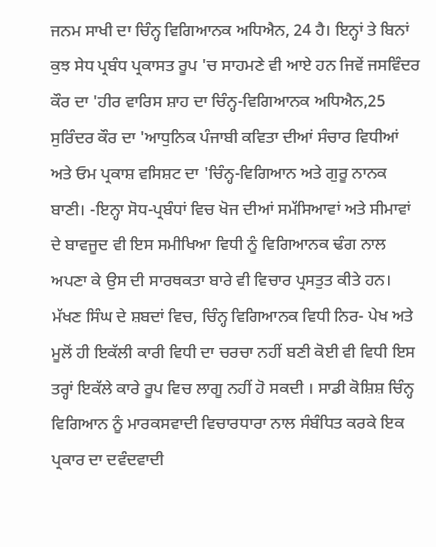ਜਨਮ ਸਾਖੀ ਦਾ ਚਿੰਨ੍ਹ ਵਿਗਿਆਨਕ ਅਧਿਐਨ, 24 ਹੈ। ਇਨ੍ਹਾਂ ਤੇ ਬਿਨਾਂ ਕੁਝ ਸੇਧ ਪ੍ਰਬੰਧ ਪ੍ਰਕਾਸਤ ਰੂਪ 'ਚ ਸਾਹਮਣੇ ਵੀ ਆਏ ਹਨ ਜਿਵੇਂ ਜਸਵਿੰਦਰ ਕੌਰ ਦਾ 'ਹੀਰ ਵਾਰਿਸ ਸ਼ਾਹ ਦਾ ਚਿੰਨ੍ਹ-ਵਿਗਿਆਨਕ ਅਧਿਐਨ,25 ਸੁਰਿੰਦਰ ਕੌਰ ਦਾ 'ਆਧੁਨਿਕ ਪੰਜਾਬੀ ਕਵਿਤਾ ਦੀਆਂ ਸੰਚਾਰ ਵਿਧੀਆਂ ਅਤੇ ਓਮ ਪ੍ਰਕਾਸ਼ ਵਸਿਸ਼ਟ ਦਾ 'ਚਿੰਨ੍ਹ-ਵਿਗਿਆਨ ਅਤੇ ਗੁਰੂ ਨਾਨਕ ਬਾਣੀ। -ਇਨ੍ਹਾ ਸੋਧ-ਪ੍ਰਬੰਧਾਂ ਵਿਚ ਖੋਜ ਦੀਆਂ ਸਮੱਸਿਆਵਾਂ ਅਤੇ ਸੀਮਾਵਾਂ ਦੇ ਬਾਵਜੂਦ ਵੀ ਇਸ ਸਮੀਖਿਆ ਵਿਧੀ ਨੂੰ ਵਿਗਿਆਨਕ ਢੰਗ ਨਾਲ ਅਪਣਾ ਕੇ ਉਸ ਦੀ ਸਾਰਥਕਤਾ ਬਾਰੇ ਵੀ ਵਿਚਾਰ ਪ੍ਰਸਤੁਤ ਕੀਤੇ ਹਨ। ਮੱਖਣ ਸਿੰਘ ਦੇ ਸ਼ਬਦਾਂ ਵਿਚ, ਚਿੰਨ੍ਹ ਵਿਗਿਆਨਕ ਵਿਧੀ ਨਿਰ- ਪੇਖ ਅਤੇ ਮੂਲੋਂ ਹੀ ਇਕੱਲੀ ਕਾਰੀ ਵਿਧੀ ਦਾ ਚਰਚਾ ਨਹੀਂ ਬਣੀ ਕੋਈ ਵੀ ਵਿਧੀ ਇਸ ਤਰ੍ਹਾਂ ਇਕੱਲੇ ਕਾਰੇ ਰੂਪ ਵਿਚ ਲਾਗੂ ਨਹੀਂ ਹੋ ਸਕਦੀ । ਸਾਡੀ ਕੋਸ਼ਿਸ਼ ਚਿੰਨ੍ਹ ਵਿਗਿਆਨ ਨੂੰ ਮਾਰਕਸਵਾਦੀ ਵਿਚਾਰਧਾਰਾ ਨਾਲ ਸੰਬੰਧਿਤ ਕਰਕੇ ਇਕ ਪ੍ਰਕਾਰ ਦਾ ਦਵੰਦਵਾਦੀ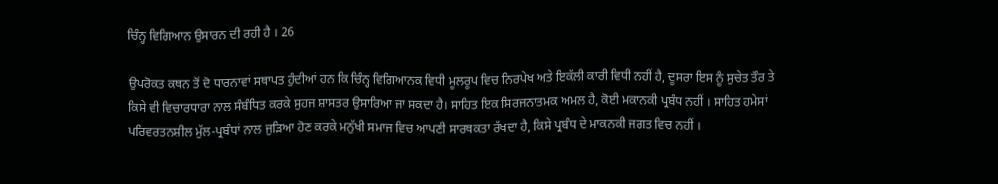ਚਿੰਨ੍ਹ ਵਿਗਿਆਨ ਉਸਾਰਨ ਦੀ ਰਹੀ ਹੈ । 26

ਉਪਰੋਕਤ ਕਥਨ ਤੋਂ ਦੋ ਧਾਰਨਾਵਾਂ ਸਥਾਪਤ ਹੁੰਦੀਆਂ ਹਨ ਕਿ ਚਿੰਨ੍ਹ ਵਿਗਿਆਨਕ ਵਿਧੀ ਮੂਲਰੂਪ ਵਿਚ ਨਿਰਪੇਖ ਅਤੇ ਇਕੱਲੀ ਕਾਰੀ ਵਿਧੀ ਨਹੀਂ ਹੈ, ਦੂਸਰਾ ਇਸ ਨੂੰ ਸੁਚੇਤ ਤੌਰ ਤੇ ਕਿਸੇ ਵੀ ਵਿਚਾਰਧਾਰਾ ਨਾਲ ਸੰਬੰਧਿਤ ਕਰਕੇ ਸੁਹਜ ਸ਼ਾਸਤਰ ਉਸਾਰਿਆ ਜਾ ਸਕਦਾ ਹੈ। ਸਾਹਿਤ ਇਕ ਸਿਰਜਨਾਤਮਕ ਅਮਲ ਹੈ, ਕੋਈ ਮਕਾਨਕੀ ਪ੍ਰਬੰਧ ਨਹੀਂ । ਸਾਹਿਤ ਹਮੇਸਾਂ ਪਰਿਵਰਤਨਸ਼ੀਲ ਮੁੱਲ-ਪ੍ਰਬੰਧਾਂ ਨਾਲ ਜੁੜਿਆ ਹੋਣ ਕਰਕੇ ਮਨੁੱਖੀ ਸਮਾਜ ਵਿਚ ਆਪਣੀ ਸਾਰਥਕਤਾ ਰੱਖਦਾ ਹੈ, ਕਿਸੇ ਪ੍ਰਬੰਧ ਦੇ ਮਾਕਨਕੀ ਜਗਤ ਵਿਚ ਨਹੀਂ ।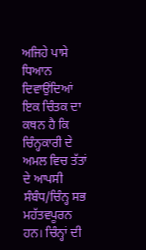ਅਜਿਹੇ ਪਾਸੇ ਧਿਆਨ ਦਿਵਾਉਂਦਿਆਂ ਇਕ ਚਿੰਤਕ ਦਾ ਕਥਨ ਹੈ ਕਿ ਚਿੰਨ੍ਹਕਾਰੀ ਦੇ ਅਮਲ ਵਿਚ ਤੱਤਾਂ ਦੇ ਆਪਸੀ ਸੰਬੰਧ/ਚਿੰਨ੍ਹ ਸਭ ਮਹੱਤਵਪੂਰਨ ਹਨ। ਚਿੰਨ੍ਹਾਂ ਦੀ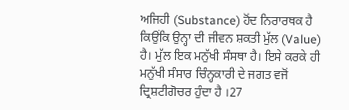ਅਜਿਹੀ (Substance) ਹੋਂਦ ਨਿਰਾਰਥਕ ਹੈ ਕਿਉਂਕਿ ਉਨ੍ਹਾ ਦੀ ਜੀਵਨ ਸ਼ਕਤੀ ਮੁੱਲ (Value) ਹੈ। ਮੁੱਲ ਇਕ ਮਨੁੱਖੀ ਸੰਸਥਾ ਹੈ। ਇਸੇ ਕਰਕੇ ਹੀ ਮਨੁੱਖੀ ਸੰਸਾਰ ਚਿੰਨ੍ਹਕਾਰੀ ਦੇ ਜਗਤ ਵਜੋਂ ਦ੍ਰਿਸ਼ਟੀਗੋਚਰ ਹੁੰਦਾ ਹੈ ।27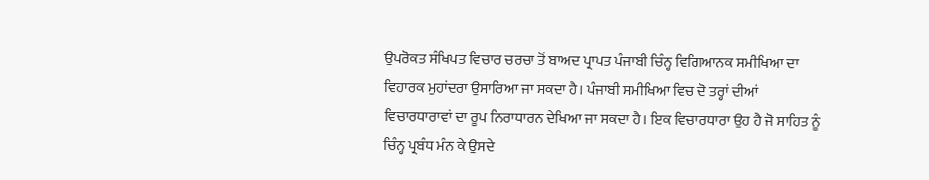ਉਪਰੋਕਤ ਸੰਖਿਪਤ ਵਿਚਾਰ ਚਰਚਾ ਤੋਂ ਬਾਅਦ ਪ੍ਰਾਪਤ ਪੰਜਾਬੀ ਚਿੰਨ੍ਹ ਵਿਗਿਆਨਕ ਸਮੀਖਿਆ ਦਾ ਵਿਹਾਰਕ ਮੁਹਾਂਦਰਾ ਉਸਾਰਿਆ ਜਾ ਸਕਦਾ ਹੈ। ਪੰਜਾਬੀ ਸਮੀਖਿਆ ਵਿਚ ਦੋ ਤਰ੍ਹਾਂ ਦੀਆਂ ਵਿਚਾਰਧਾਰਾਵਾਂ ਦਾ ਰੂਪ ਨਿਰਾਧਾਰਨ ਦੇਖਿਆ ਜਾ ਸਕਦਾ ਹੈ। ਇਕ ਵਿਚਾਰਧਾਰਾ ਉਹ ਹੈ ਜੋ ਸਾਹਿਤ ਨੂੰ ਚਿੰਨ੍ਹ ਪ੍ਰਬੰਧ ਮੰਨ ਕੇ ਉਸਦੇ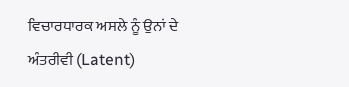ਵਿਚਾਰਧਾਰਕ ਅਸਲੇ ਨੂੰ ਉਨਾਂ ਦੇ ਅੰਤਰੀਵੀ (Latent)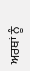ਅਰਥਾਂ ਨੂੰ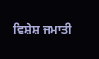ਵਿਸ਼ੇਸ਼ ਜਮਾਤੀ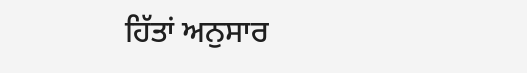ਹਿੱਤਾਂ ਅਨੁਸਾਰ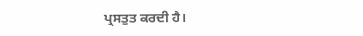ਪ੍ਰਸਤੁਤ ਕਰਦੀ ਹੈ।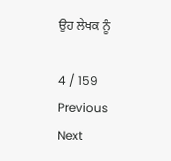ਉਹ ਲੇਖਕ ਨੂੰ

4 / 159
Previous
Next